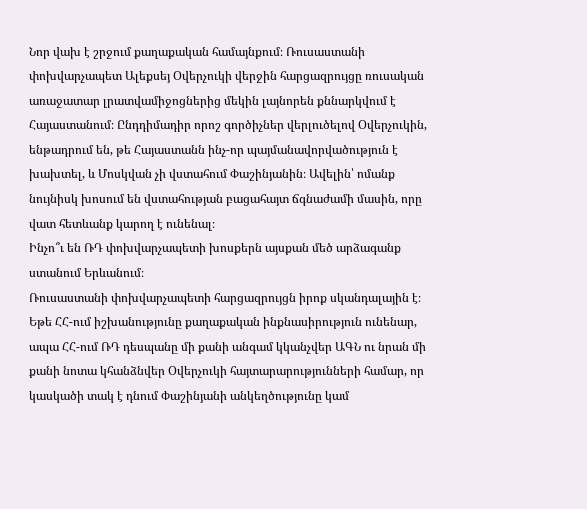Նոր վախ է շրջում քաղաքական համայնքում։ Ռուսաստանի փոխվարչապետ Ալեքսեյ Օվերչուկի վերջին հարցազրույցը ռուսական առաջատար լրատվամիջոցներից մեկին լայնորեն քննարկվում է Հայաստանում։ Ընդդիմադիր որոշ գործիչներ վերլուծելով Օվերչուկին, ենթադրում են, թե Հայաստանն ինչ-որ պայմանավորվածություն է խախտել, և Մոսկվան չի վստահում Փաշինյանին։ Ավելին՝ ոմանք նույնիսկ խոսում են վստահության բացահայտ ճգնաժամի մասին, որը վատ հետևանք կարող է ունենալ։
Ինչո՞ւ են ՌԴ փոխվարչապետի խոսքերն այսքան մեծ արձագանք ստանում Երևանում։
Ռուսաստանի փոխվարչապետի հարցազրույցն իրոք սկանդալային է։ Եթե ՀՀ-ում իշխանությունը քաղաքական ինքնասիրություն ունենար, ապա ՀՀ-ում ՌԴ դեսպանը մի քանի անգամ կկանչվեր ԱԳՆ ու նրան մի քանի նոտա կհանձնվեր Օվերչուկի հայտարարությունների համար, որ կասկածի տակ է դնում Փաշինյանի անկեղծությունը կամ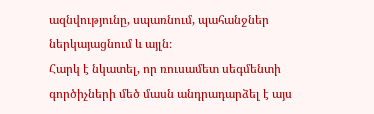ազնվությունը, սպառնում, պահանջներ ներկայացնում և այլն։
Հարկ է նկատել, որ ռուսամետ սեգմենտի գործիչների մեծ մասն անդրադարձել է այս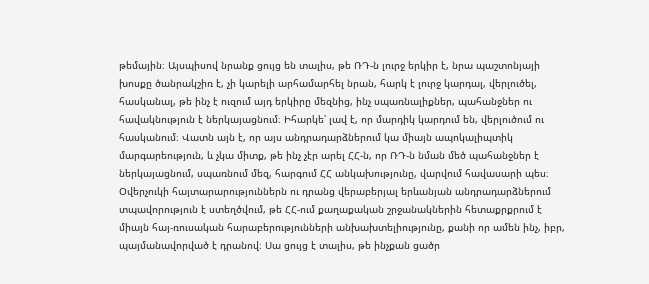թեմային։ Այսպիսով նրանք ցույց են տալիս, թե ՌԴ-ն լուրջ երկիր է, նրա պաշտոնյայի խոսքը ծանրակշիռ է, չի կարելի արհամարհել նրան, հարկ է լուրջ կարդալ, վերլուծել, հասկանալ, թե ինչ է ուզում այդ երկիրը մեզնից, ինչ սպառնալիքներ, պահանջներ ու հավակնություն է ներկայացնում։ Իհարկե՝ լավ է, որ մարդիկ կարդում են, վերլուծում ու հասկանում։ Վատն այն է, որ այս անդրադարձներում կա միայն ապոկալիպտիկ մարգարեություն, և չկա միտք, թե ինչ չէր արել ՀՀ-ն, որ ՌԴ-ն նման մեծ պահանջներ է ներկայացնում, սպառնում մեզ, հարգում ՀՀ անկախությունը, վարվում հավասարի պես։
Օվերչուկի հայտարարություններն ու դրանց վերաբերյալ երևանյան անդրադարձներում տպավորություն է ստեղծվում, թե ՀՀ-ում քաղաքական շրջանակներին հետաքրքրում է միայն հայ-ռուսական հարաբերությունների անխախտելիությունը, քանի որ ամեն ինչ, իբր, պայմանավորված է դրանով։ Սա ցույց է տալիս, թե ինչքան ցածր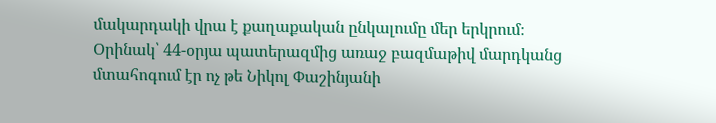մակարդակի վրա է քաղաքական ընկալումը մեր երկրում։
Օրինակ՝ 44-օրյա պատերազմից առաջ բազմաթիվ մարդկանց մտահոգում էր ոչ թե Նիկոլ Փաշինյանի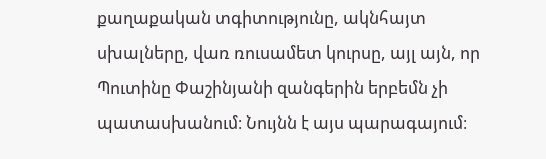քաղաքական տգիտությունը, ակնհայտ սխալները, վառ ռուսամետ կուրսը, այլ այն, որ Պուտինը Փաշինյանի զանգերին երբեմն չի պատասխանում։ Նույնն է այս պարագայում։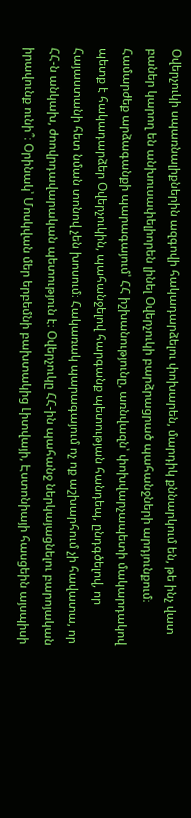Օվերչուկի սպառնալիքներին ազգովի հակադարձելու փոխարեն, մարդիկ քննարկում են, թե ինչ վատ բաներ կարող են անխուսափելիորեն լինել Օվերչուկի բարձրացրած պահանջների արդյունքում։
Համարժեք արձագանքի պարագայում՝ ՀՀ իշխանությունը, առնվազն՝ փոխվարչապետի մակարդակով պետք է հակադարձեր Օվերչուկին, պահանջելով հարգանք պետության հանդեպ, ընդգծելով, որ Հայաստանի հետ նման տոնով չեն խոսում։ Հակառակ պարագայում ոչ ոք աշխարհում չի հավատա, որ ՀՀ-ն անկախ, ժոովրդավարական պետություն է։ Օվերչուկը ՀՀ-ին պահանջ ներկայացնելու բարոյական իրավունք ունի՞։ Օրինակ՝ Մոսկվան մեր երբեմնի բախտակից Լիտվայի, Էստոնիայի հասցեին այսպիսի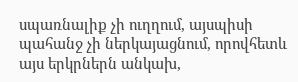սպառնալիք չի ուղղում, այսպիսի պահանջ չի ներկայացնում, որովհետև այս երկրներն անկախ,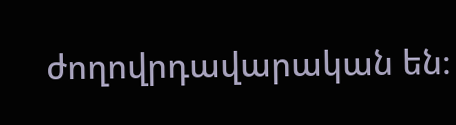ժողովրդավարական են։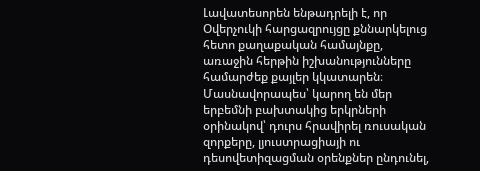Լավատեսորեն ենթադրելի է, որ Օվերչուկի հարցազրույցը քննարկելուց հետո քաղաքական համայնքը, առաջին հերթին իշխանությունները համարժեք քայլեր կկատարեն։ Մասնավորապես՝ կարող են մեր երբեմնի բախտակից երկրների օրինակով՝ դուրս հրավիրել ռուսական զորքերը, լյուստրացիայի ու դեսովետիզացման օրենքներ ընդունել,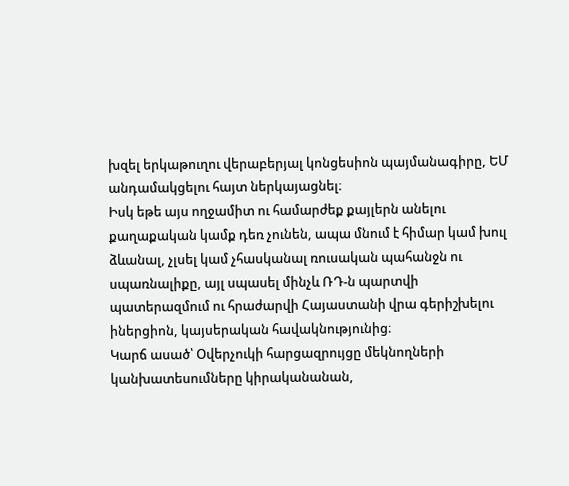խզել երկաթուղու վերաբերյալ կոնցեսիոն պայմանագիրը, ԵՄ անդամակցելու հայտ ներկայացնել։
Իսկ եթե այս ողջամիտ ու համարժեք քայլերն անելու քաղաքական կամք դեռ չունեն, ապա մնում է հիմար կամ խուլ ձևանալ, չլսել կամ չհասկանալ ռուսական պահանջն ու սպառնալիքը, այլ սպասել մինչև ՌԴ-ն պարտվի պատերազմում ու հրաժարվի Հայաստանի վրա գերիշխելու իներցիոն, կայսերական հավակնությունից։
Կարճ ասած՝ Օվերչուկի հարցազրույցը մեկնողների կանխատեսումները կիրականանան,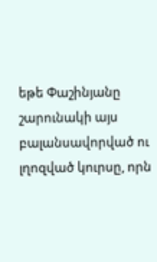եթե Փաշինյանը շարունակի այս բալանսավորված ու լղոզված կուրսը, որն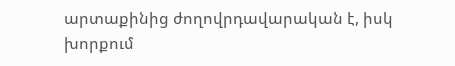արտաքինից ժողովրդավարական է, իսկ խորքում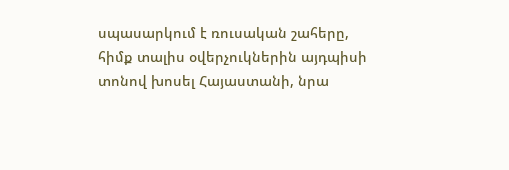սպասարկում է ռուսական շահերը, հիմք տալիս օվերչուկներին այդպիսի տոնով խոսել Հայաստանի, նրա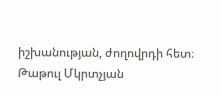իշխանության, ժողովրդի հետ։
Թաթուլ Մկրտչյան